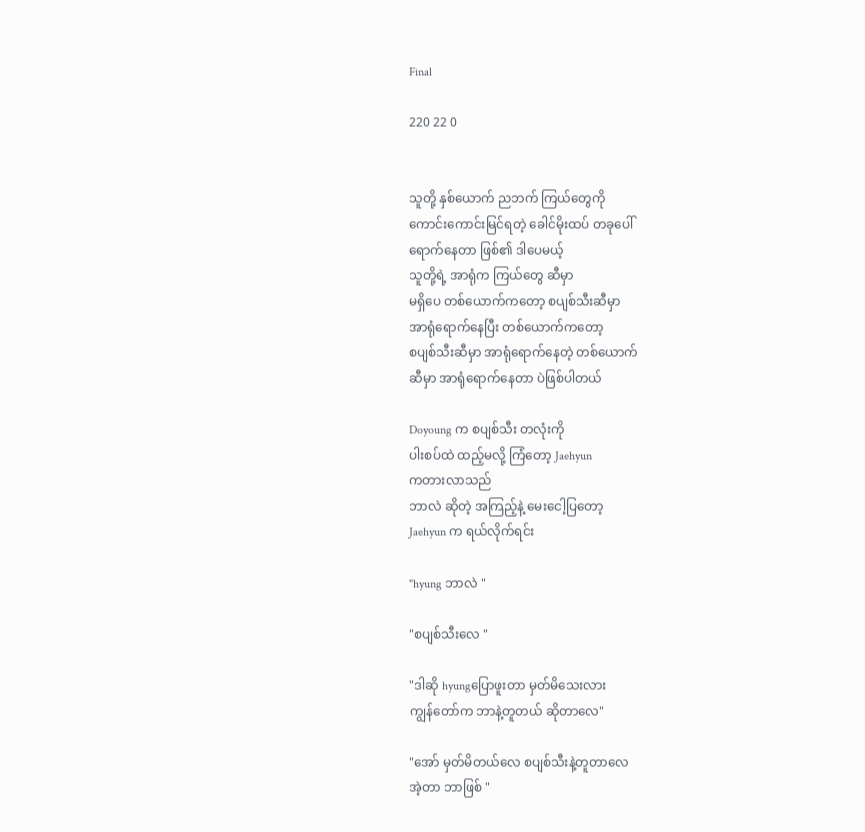Final

220 22 0


သူတို့ နှစ်ယောက် ညဘက် ကြယ်တွေကို
ကောင်းကောင်းမြင်ရတဲ့ ခေါင်မိုးထပ် တခုပေါ်
ရောက်နေတာ ဖြစ်၏ ဒါပေမယ့်
သူတို့ရဲ့ အာရုံက ကြယ်တွေ ဆီမှာ
မရှိပေ တစ်ယောက်ကတော့ စပျစ်သီးဆီမှာ
အာရုံရောက်နေပြီး တစ်ယောက်ကတော့
စပျစ်သီးဆီမှာ အာရုံရောက်နေတဲ့ တစ်ယောက်
ဆီမှာ အာရုံရောက်နေတာ ပဲဖြစ်ပါတယ်

Doyoung က စပျစ်သီး တလုံးကို
ပါးစပ်ထဲ ထည့်မလို့ ကြံတော့ Jaehyun
ကတားလာသည်
ဘာလဲ ဆိုတဲ့ အကြည့်နဲ့ မေးငေါ့ပြတော့
Jaehyun က ရယ်လိုက်ရင်း

"hyung ဘာလဲ "

"စပျစ်သီးလေ "

"ဒါဆို hyungပြောဖူးတာ မှတ်မိသေးလား
ကျွန်တော်က ဘာနဲ့တူတယ် ဆိုတာလေ"

"အော် မှတ်မိတယ်လေ စပျစ်သီးနဲ့တူတာလေ
အဲ့တာ ဘာဖြစ် "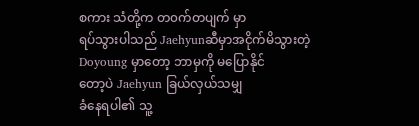စကား သံတို့က တ၀က်တပျက် မှာ
ရပ်သွားပါသည် Jaehyunဆီမှာအငိုက်မိသွားတဲ့
Doyoung မှာတော့ ‌ဘာမှကို မပြောနိုင်
တော့ပဲ Jaehyun ခြယ်လှယ်သမျှ
ခံနေရပါ၏ သူ့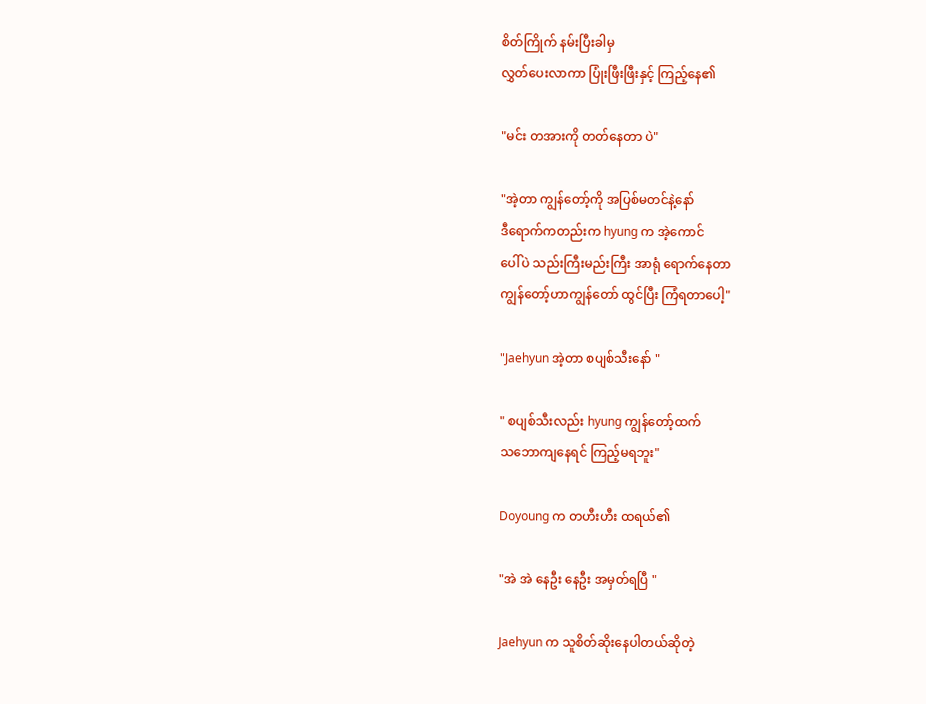စိတ်ကြိုက် နမ်းပြီးခါမှ
လွှတ်ပေးလာကာ ပြုံးဖြီးဖြီးနှင့် ကြည့်နေ၏

"မင်း တအားကို တတ်‌နေတာ ပဲ"

"အဲ့တာ ကျွန်တော့်ကို အပြစ်မတင်နဲ့နော်
ဒီရောက်ကတည်းက hyung က အဲ့ကောင်
ပေါ်ပဲ သည်းကြီးမည်းကြီး အာရုံ ရောက်နေတာ
ကျွန်တော့်ဟာကျွန်တော် ထွင်ပြီး ကြံရတာပေါ့"

"Jaehyun အဲ့တာ စပျစ်သီးနော် "

" စပျစ်သီးလည်း hyung ကျွန်တော့်ထက်
သဘောကျနေရင် ကြည့်မရဘူး"

Doyoung က တဟီးဟီး ထရယ်၏

"အဲ အဲ နေဦး နေဦး အမှတ်ရပြီ "

Jaehyun က သူစိတ်ဆိုးနေပါတယ်ဆိုတဲ့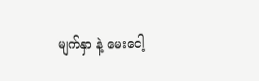မျက်နှာ နဲ့ မေးငေါ့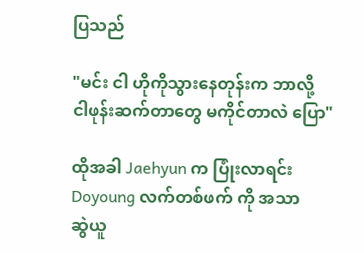ပြသည်

"မင်း ငါ ဟိုကိုသွားနေတုန်းက ဘာလို့
ငါဖုန်းဆက်တာတွေ မကိုင်တာလဲ ပြော"

ထိုအခါ Jaehyun က ပြုံးလာရင်း
Doyoung လက်တစ်ဖက် ကို အသာ
ဆွဲယူ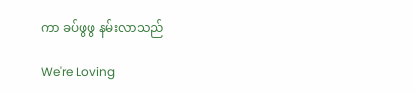ကာ ခပ်ဖွဖွ နမ်းလာသည်

We're Loving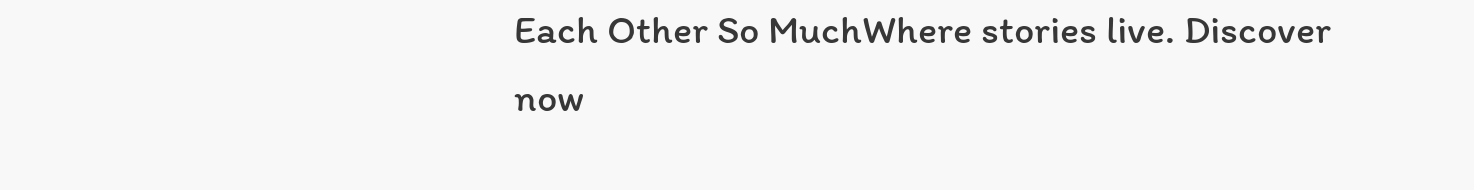Each Other So MuchWhere stories live. Discover now